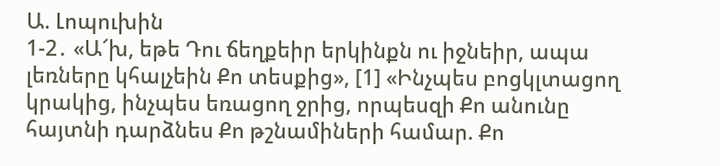Ա. Լոպուխին
1-2․ «Ա՜խ, եթե Դու ճեղքեիր երկինքն ու իջնեիր, ապա լեռները կհալչեին Քո տեսքից», [1] «Ինչպես բոցկլտացող կրակից, ինչպես եռացող ջրից, որպեսզի Քո անունը հայտնի դարձնես Քո թշնամիների համար. Քո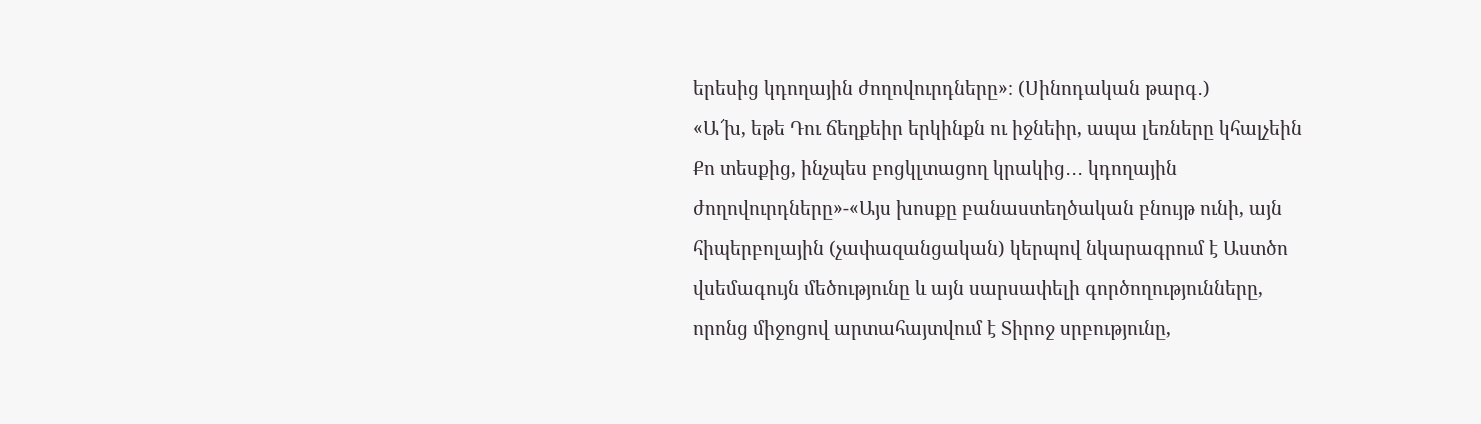երեսից կդողային ժողովուրդները»։ (Սինոդական թարգ․)
«Ա՜խ, եթե Դու ճեղքեիր երկինքն ու իջնեիր, ապա լեռները կհալչեին Քո տեսքից, ինչպես բոցկլտացող կրակից․․․ կդողային ժողովուրդները»-«Այս խոսքը բանաստեղծական բնույթ ունի, այն հիպերբոլային (չափազանցական) կերպով նկարագրում է Աստծո վսեմագույն մեծությունը և այն սարսափելի գործողությունները, որոնց միջոցով արտահայտվում է Տիրոջ սրբությունը,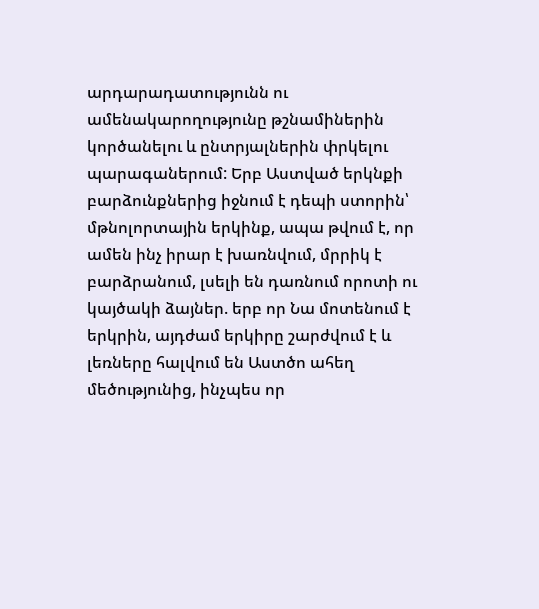արդարադատությունն ու ամենակարողությունը թշնամիներին կործանելու և ընտրյալներին փրկելու պարագաներում: Երբ Աստված երկնքի բարձունքներից իջնում է դեպի ստորին՝ մթնոլորտային երկինք, ապա թվում է, որ ամեն ինչ իրար է խառնվում, մրրիկ է բարձրանում, լսելի են դառնում որոտի ու կայծակի ձայներ. երբ որ Նա մոտենում է երկրին, այդժամ երկիրը շարժվում է և լեռները հալվում են Աստծո ահեղ մեծությունից, ինչպես որ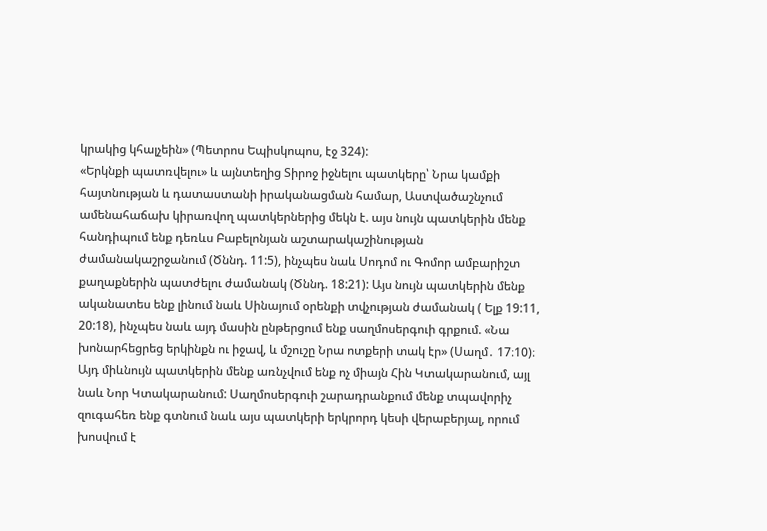կրակից կհալչեին» (Պետրոս Եպիսկոպոս, էջ 324):
«Երկնքի պատռվելու» և այնտեղից Տիրոջ իջնելու պատկերը՝ Նրա կամքի հայտնության և դատաստանի իրականացման համար, Աստվածաշնչում ամենահաճախ կիրառվող պատկերներից մեկն է. այս նույն պատկերին մենք հանդիպում ենք դեռևս Բաբելոնյան աշտարակաշինության ժամանակաշրջանում (Ծննդ. 11:5), ինչպես նաև Սոդոմ ու Գոմոր ամբարիշտ քաղաքներին պատժելու ժամանակ (Ծննդ. 18:21): Այս նույն պատկերին մենք ականատես ենք լինում նաև Սինայում օրենքի տվչության ժամանակ ( Ելք 19:11, 20:18), ինչպես նաև այդ մասին ընթերցում ենք սաղմոսերգուի գրքում. «Նա խոնարհեցրեց երկինքն ու իջավ, և մշուշը Նրա ոտքերի տակ էր» (Սաղմ․ 17։10)։ Այդ միևնույն պատկերին մենք առնչվում ենք ոչ միայն Հին Կտակարանում, այլ նաև Նոր Կտակարանում: Սաղմոսերգուի շարադրանքում մենք տպավորիչ զուգահեռ ենք գտնում նաև այս պատկերի երկրորդ կեսի վերաբերյալ, որում խոսվում է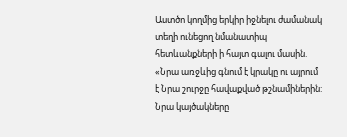Աստծո կողմից երկիր իջնելու ժամանակ տեղի ունեցող նմանատիպ հետևանքների ի հայտ գալու մասին. «Նրա առջևից գնում է կրակը ու այրում է Նրա շուրջը հավաքված թշնամիներին: Նրա կայծակները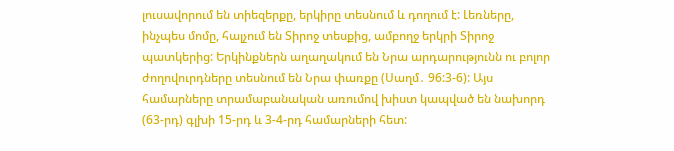լուսավորում են տիեզերքը, երկիրը տեսնում և դողում է: Լեռները, ինչպես մոմը, հալչում են Տիրոջ տեսքից, ամբողջ երկրի Տիրոջ պատկերից: Երկինքներն աղաղակում են Նրա արդարությունն ու բոլոր ժողովուրդները տեսնում են Նրա փառքը (Սաղմ․ 96:3-6): Այս համարները տրամաբանական առումով խիստ կապված են նախորդ (63-րդ) գլխի 15-րդ և 3-4-րդ համարների հետ: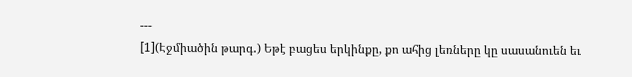---
[1](Էջմիածին թարգ․) Եթէ բացես երկինքը, քո ահից լեռները կը սասանուեն եւ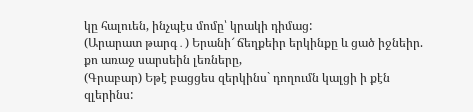կը հալուեն, ինչպէս մոմը՝ կրակի դիմաց:
(Արարատ թարգ․) Երանի՜ ճեղքեիր երկինքը և ցած իջնեիր. քո առաջ սարսեին լեռները,
(Գրաբար) Եթէ բացցես զերկինս` դողումն կալցի ի քէն զլերինս: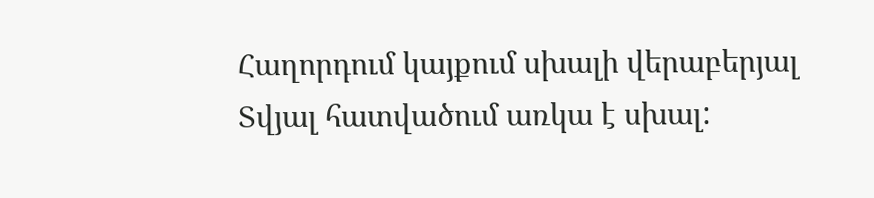Հաղորդում կայքում սխալի վերաբերյալ
Տվյալ հատվածում առկա է սխալ: